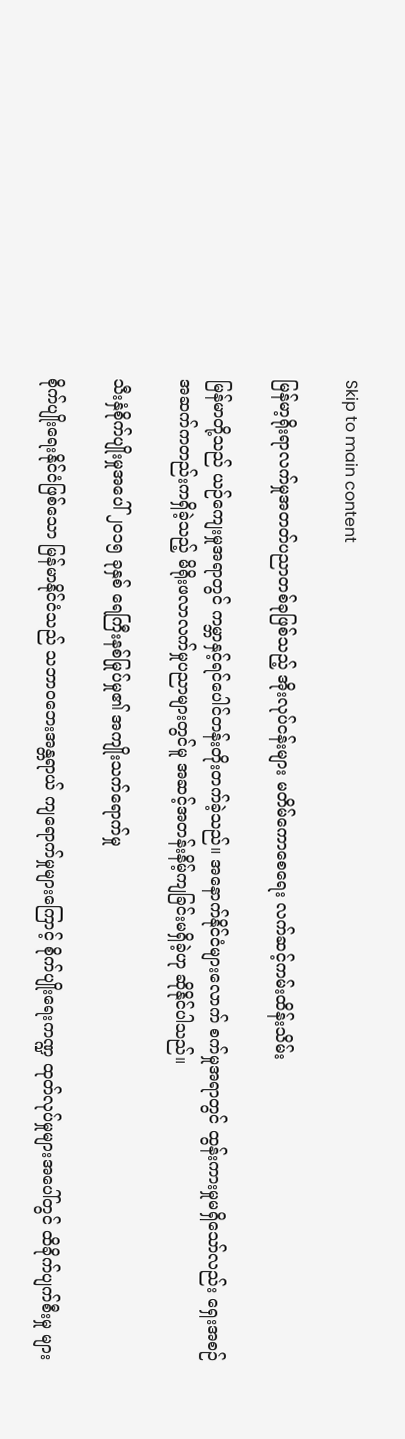Skip to main content

မြန်မာ့ရိုးရာလက်မှုအတတ်ပညာတစ်ခုဖြစ်သည့် အိုးလုပ်ငန်းများ မတိမ်ကောစေရေး လက်ဆင့်ကမ်းထိန်းသိမ်း

မြန်မာတို့သည် ယဉ်ကျေးမှုအရာတွင် ကမ္ဘာနှင့်ရင်ပေါင်တန်းတိုးတက်ခဲ့သည်။ အနောက်နိုင်ငံများလောက် စက်မှုအရာတွင် ထွန်းကားမှုမရှိသော်လည်း ရှေးအစဉ်အဆက်ကတည်းကရှိခဲ့သည့် မိရိုးဖလာလက်မှုပညာများတွင်မူ အဆင့်အတန်းနိမ့်ကျခြင်းမရှိခဲ့ဟု ဆိုနိုင်ပါသည်။

သီးနှံစိုက်ပျိုးမှုအပေါ် ၂၀၁၅ ခုနှစ် ရေကြီးနစ်မြုပ်မှု၏ အကျိုးသက်ရောက်မှု

စိုက်ပျိုးရေးနိုင်ငံဖြစ်သော မြန်မာနိုင်ငံသည် သဘာဝဘေးအန္တရာယ် ကျရောက်မှုများကြောင့် စိုက်ပျိုးရေးကဏ္ဍ ထုတ်လုပ်မှုများအပေါ်တွင် ထိခိုက်ပျက်စီးမှု များ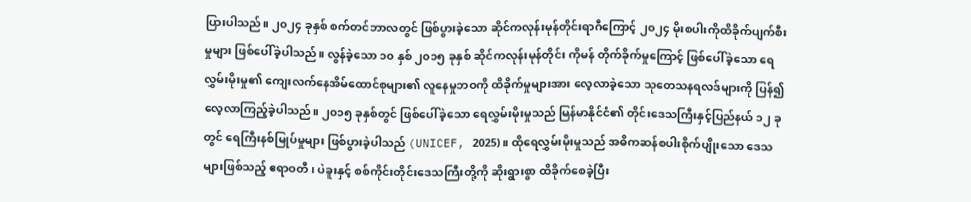ပြားပါသည်။ ၂၀၂၄ ခုနှစ် စက်တင်ဘာလတွင် ဖြစ်ပွားခဲ့သော ဆိုင်ကလုန်းမုန်တိုင်းရာဂီကြောင့် ၂၀၂၄ မိုးစပါးကိုထိခိုက်ပျက်စီးမှုများ ဖြစ်ပေါ်ခဲ့ပါသည်။ လွန်ခဲ့သော ၁၀ နှစ် ၂၀၁၅ ခုနှစ် ဆိုင်ကလုန်းမုန်တိုင်း ကိုမန် တိုက်ခိုက်မှုကြောင့် ဖြစ်ပေါ်ခဲ့သော ရေလွှမ်းမိုးမှု၏ ကျေးလက်နေအိမ်ထောင်စုများ၏ လူနေမှုဘဝကို ထိခိုက်မှုများအား လေ့လာခဲ့သော သုတေသနရလဒ်များကို ပြန်၍လေ့လာကြည့်ခဲ့ပါသည်။ ၂၀၁၅ ခုနှစ်တွင် ဖြစ်ပေါ်ခဲ့သော ရေလွှမ်းမိုးမှုသည် မြန်မာနိုင်ငံ၏ တိုင်းဒေသကြီးနှင့်ပြည်နယ် ၁၂ ခုတွင် ရေကြီးနစ်မြုပ်မှုများ ဖြစ်ပွားခဲ့ပါသည် (UNICEF, 2025)။ ထိုရေလွှမ်းမိုးမှုသည် အဓိကဆန်စပါးစိုက်ပျိုးသော ဒေသများဖြစ်သည့် ဧရာဝတီ၊ ပဲခူးနှင့် စစ်ကိုင်းတိုင်းဒေသကြီးတို့ကို ဆိုးရွားစွာ ထိခိုက်စေခဲ့ပြီး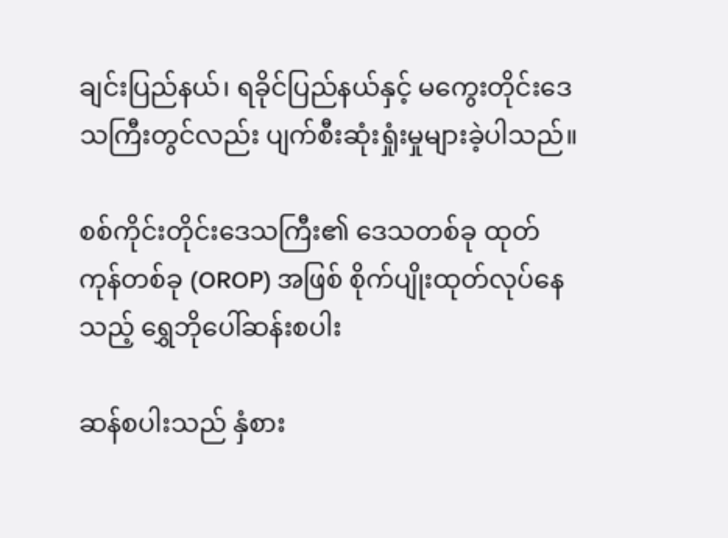ချင်းပြည်နယ်၊ ရခိုင်ပြည်နယ်နှင့် မကွေးတိုင်းဒေသကြီးတွင်လည်း ပျက်စီးဆုံးရှုံးမှုများခဲ့ပါသည်။

စစ်ကိုင်းတိုင်းဒေသကြီး၏ ဒေသတစ်ခု ထုတ်ကုန်တစ်ခု (OROP) အဖြစ် စိုက်ပျိုးထုတ်လုပ်နေသည့် ရွှေဘိုပေါ်ဆန်းစပါး

ဆန်စပါးသည် နှံစား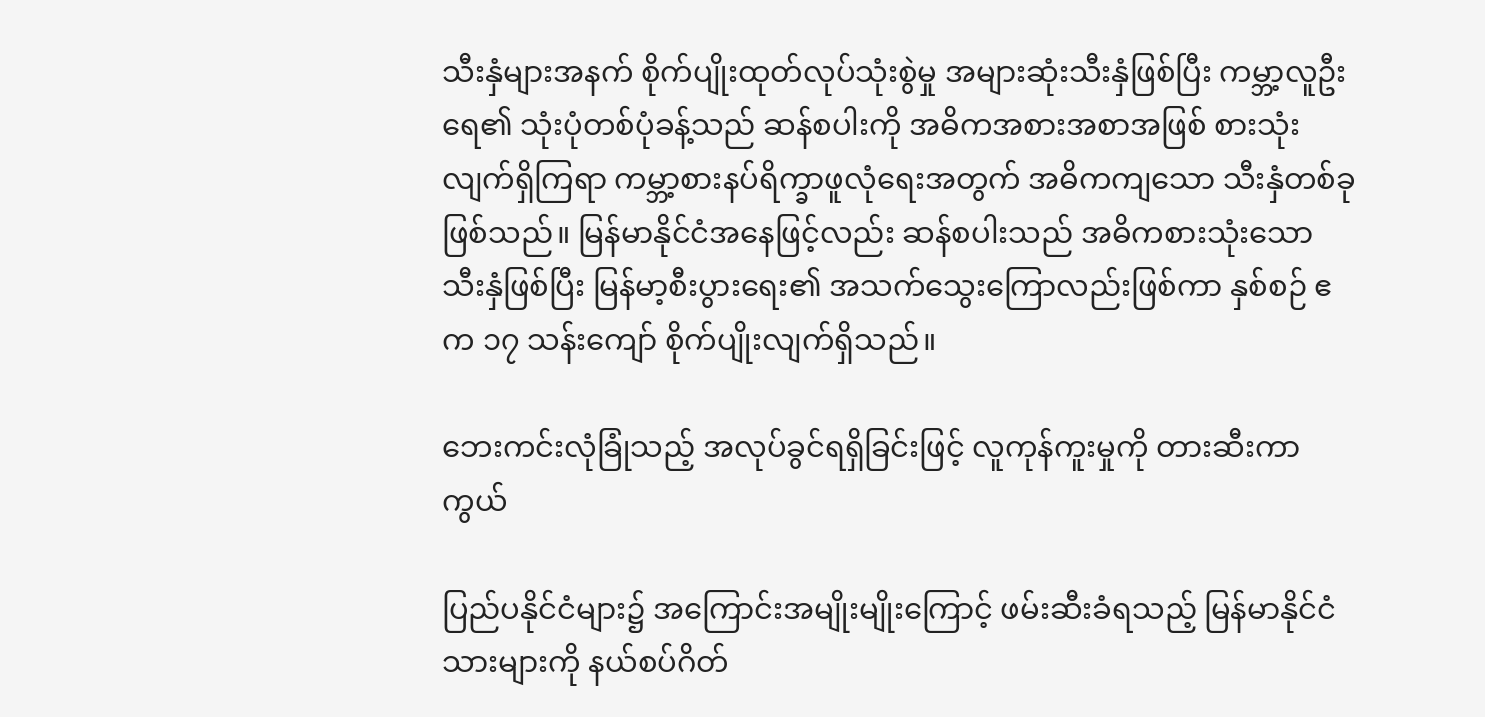သီးနှံများအနက် စိုက်ပျိုးထုတ်လုပ်သုံးစွဲမှု အများဆုံးသီးနှံဖြစ်ပြီး ကမ္ဘာ့လူဦးရေ၏ သုံးပုံတစ်ပုံခန့်သည် ဆန်စပါးကို အဓိကအစားအစာအဖြစ် စားသုံးလျက်ရှိကြရာ ကမ္ဘာ့စားနပ်ရိက္ခာဖူလုံရေးအတွက် အဓိကကျသော သီးနှံတစ်ခုဖြစ်သည်။ မြန်မာနိုင်ငံအနေဖြင့်လည်း ဆန်စပါးသည် အဓိကစားသုံးသော သီးနှံဖြစ်ပြီး မြန်မာ့စီးပွားရေး၏ အသက်သွေးကြောလည်းဖြစ်ကာ နှစ်စဉ် ဧက ၁၇ သန်းကျော် စိုက်ပျိုးလျက်ရှိသည်။

ဘေးကင်းလုံခြုံသည့် အလုပ်ခွင်ရရှိခြင်းဖြင့် လူကုန်ကူးမှုကို တားဆီးကာကွယ်

ပြည်ပနိုင်ငံများ၌ အကြောင်းအမျိုးမျိုးကြောင့် ဖမ်းဆီးခံရသည့် မြန်မာနိုင်ငံသားများကို နယ်စပ်ဂိတ်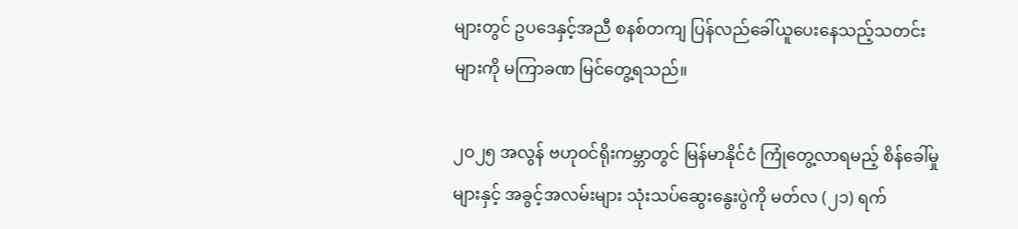များတွင် ဥပဒေနှင့်အညီ စနစ်တကျ ပြန်လည်ခေါ်ယူပေးနေသည့်သတင်းများကို မကြာခဏ မြင်တွေ့ရသည်။

၂ဝ၂၅ အလွန် ဗဟုဝင်ရိုးကမ္ဘာတွင် မြန်မာနိုင်ငံ ကြုံတွေ့လာရမည့် စိန်ခေါ်မှုများနှင့် အခွင့်အလမ်းများ သုံးသပ်ဆွေးနွေးပွဲကို မတ်လ (၂၁) ရက်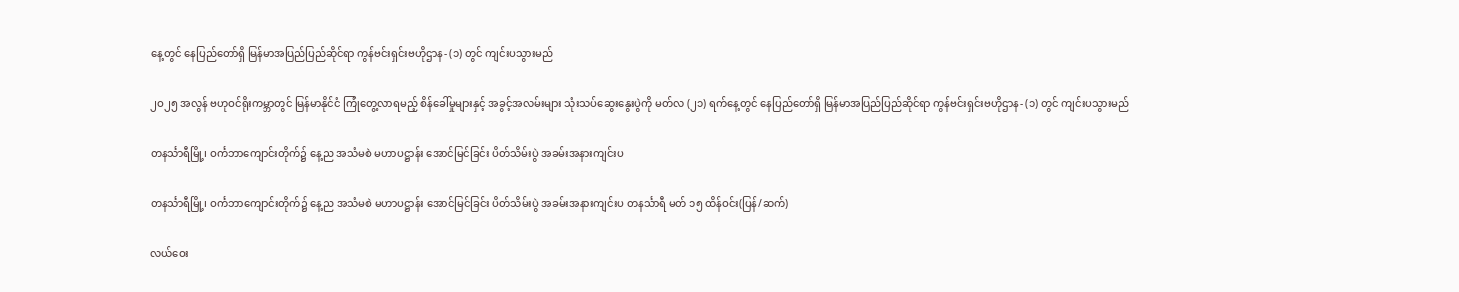နေ့တွင် နေပြည်တော်ရှိ မြန်မာအပြည်ပြည်ဆိုင်ရာ ကွန်ဗင်းရှင်းဗဟိုဌာန- (၁) တွင် ကျင်းပသွားမည်

၂ဝ၂၅ အလွန် ဗဟုဝင်ရိုးကမ္ဘာတွင် မြန်မာနိုင်ငံ ကြုံတွေ့လာရမည့် စိန်ခေါ်မှုများနှင့် အခွင့်အလမ်းများ သုံးသပ်ဆွေးနွေးပွဲကို မတ်လ (၂၁) ရက်နေ့တွင် နေပြည်တော်ရှိ မြန်မာအပြည်ပြည်ဆိုင်ရာ ကွန်ဗင်းရှင်းဗဟိုဌာန- (၁) တွင် ကျင်းပသွားမည်

တနင်္သာရီမြို့၊ ဝင်္ကဘာကျောင်းတိုက်၌ နေ့ည အသံမစဲ မဟာပဋ္ဌာန်း အောင်မြင်ခြင်း ပိတ်သိမ်းပွဲ အခမ်းအနားကျင်းပ

တနင်္သာရီမြို့၊ ဝင်္ကဘာကျောင်းတိုက်၌ နေ့ည အသံမစဲ မဟာပဋ္ဌာန်း အောင်မြင်ခြင်း ပိတ်သိမ်းပွဲ အခမ်းအနားကျင်းပ တနင်္သာရီ မတ် ၁၅ ထိန်ဝင်း(ပြန်/ဆက်)

လယ်ဝေး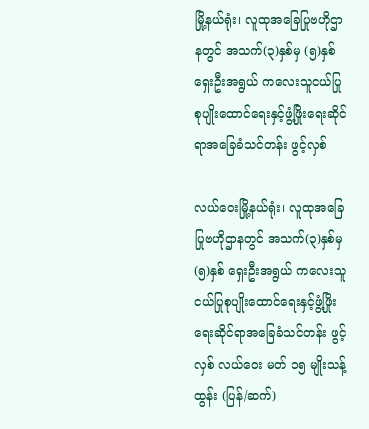မြို့နယ်ရုံး၊ လူထုအခြေပြုဗဟိုဌာနတွင် အသက်(၃)နှစ်မှ (၅)နှစ် ရှေးဦးအရွယ် ကလေးသူငယ်ပြုစုပျိုးထောင်ရေးနှင့်ဖွံ့ဖြိုးရေးဆိုင်ရာအခြေခံသင်တန်း ဖွင့်လှစ်

လယ်ဝေးမြို့နယ်ရုံး၊ လူထုအခြေပြုဗဟိုဌာနတွင် အသက်(၃)နှစ်မှ (၅)နှစ် ရှေးဦးအရွယ် ကလေးသူငယ်ပြုစုပျိုးထောင်ရေးနှင့်ဖွံ့ဖြိုးရေးဆိုင်ရာအခြေခံသင်တန်း ဖွင့်လှစ် လယ်ဝေး မတ် ၁၅ မျိုးသန့်ထွန်း (ပြန်/ဆက်)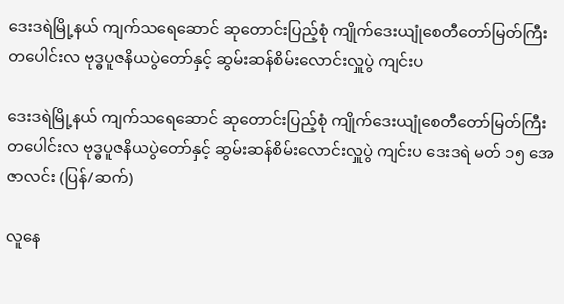ဒေးဒရဲမြို့နယ် ကျက်သရေဆောင် ဆုတောင်းပြည့်စုံ ကျိုက်ဒေးယျုံစေတီတော်မြတ်ကြီး တပေါင်းလ ဗုဒ္ဓပူဇနိယပွဲတော်နှင့် ဆွမ်းဆန်စိမ်းလောင်းလှူပွဲ ကျင်းပ

ဒေးဒရဲမြို့နယ် ကျက်သရေဆောင် ဆုတောင်းပြည့်စုံ ကျိုက်ဒေးယျုံစေတီတော်မြတ်ကြီး တပေါင်းလ ဗုဒ္ဓပူဇနိယပွဲတော်နှင့် ဆွမ်းဆန်စိမ်းလောင်းလှူပွဲ ကျင်းပ ဒေးဒရဲ မတ် ၁၅ အေဇာလင်း (ပြန်/ဆက်)

လူနေ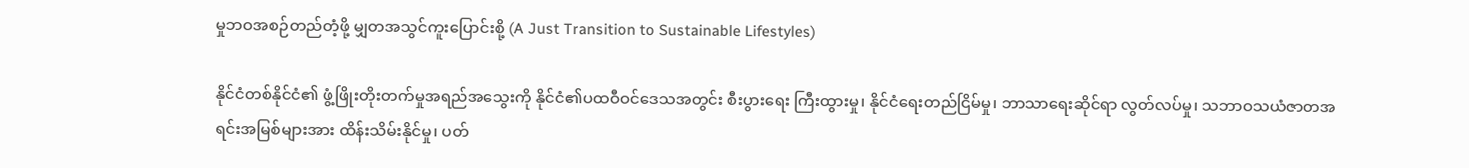မှုဘဝအစဉ်တည်တံ့ဖို့ မျှတအသွင်ကူးပြောင်းစို့ (A Just Transition to Sustainable Lifestyles)

နိုင်ငံတစ်နိုင်ငံ၏ ဖွံ့ဖြိုးတိုးတက်မှုအရည်အသွေးကို နိုင်ငံ၏ပထဝီဝင်ဒေသအတွင်း စီးပွားရေး ကြီးထွားမှု၊ နိုင်ငံရေးတည်ငြိမ်မှု၊ ဘာသာရေးဆိုင်ရာ လွတ်လပ်မှု၊ သဘာဝသယံဇာတအရင်းအမြစ်များအား ထိန်းသိမ်းနိုင်မှု၊ ပတ်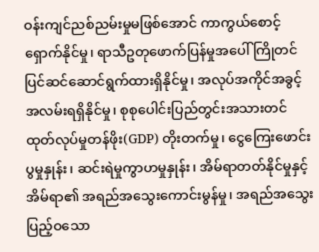ဝန်းကျင်ညစ်ညမ်းမှုမဖြစ်အောင် ကာကွယ်စောင့်ရှောက်နိုင်မှု၊ ရာသီဥတုဖောက်ပြန်မှုအပေါ် ကြိုတင်ပြင်ဆင်ဆောင်ရွက်ထားရှိနိုင်မှု၊ အလုပ်အကိုင်အခွင့်အလမ်းရရှိနိုင်မှု၊ စုစုပေါင်းပြည်တွင်းအသားတင်ထုတ်လုပ်မှုတန်ဖိုး(GDP) တိုးတက်မှု၊ ငွေကြေးဖောင်းပွမှုနှုန်း၊ ဆင်းရဲမှုကွာဟမှုနှုန်း၊ အိမ်ရာတတ်နိုင်မှုနှင့် အိမ်ရာ၏ အရည်အသွေးကောင်းမွန်မှု၊ အရည်အသွေးပြည့်ဝသော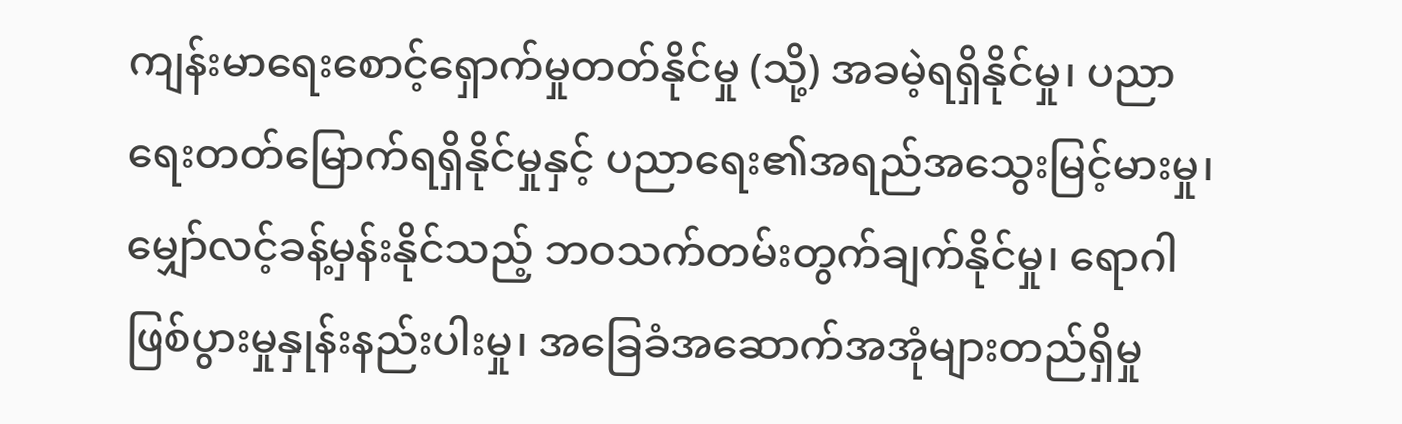ကျန်းမာရေးစောင့်ရှောက်မှုတတ်နိုင်မှု (သို့) အခမဲ့ရရှိနိုင်မှု၊ ပညာရေးတတ်မြောက်ရရှိနိုင်မှုနှင့် ပညာရေး၏အရည်အသွေးမြင့်မားမှု၊ မျှော်လင့်ခန့်မှန်းနိုင်သည့် ဘဝသက်တမ်းတွက်ချက်နိုင်မှု၊ ရောဂါဖြစ်ပွားမှုနှုန်းနည်းပါးမှု၊ အခြေခံအဆောက်အအုံများတည်ရှိမှု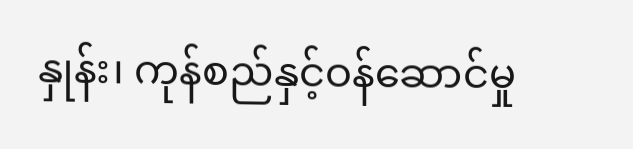နှုန်း၊ ကုန်စည်နှင့်ဝန်ဆောင်မှု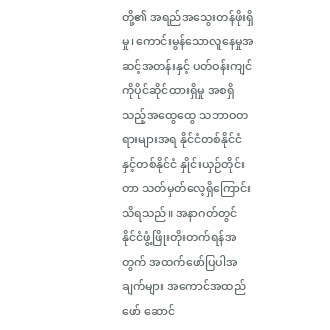တို့၏ အရည်အသွေးတန်ဖိုးရှိမှု၊ ကောင်းမွန်သောလူနေမှုအဆင့်အတန်းနှင့် ပတ်ဝန်းကျင်ကိုပိုင်ဆိုင်ထားရှိမှု အစရှိသည့်အထွေထွေ သဘာဝတရားများအရ နိုင်ငံတစ်နိုင်ငံနှင့်တစ်နိုင်ငံ နှိုင်းယှဉ်တိုင်းတာ သတ်မှတ်လေ့ရှိကြောင်း သိရသည်။ အနာဂတ်တွင် နိုင်ငံဖွံ့ဖြိုးတိုးတက်ရန်အတွက် အထက်ဖော်ပြပါအချက်များ အကောင်အထည်ဖော် ဆောင်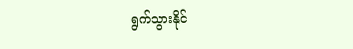ရွက်သွားနိုင်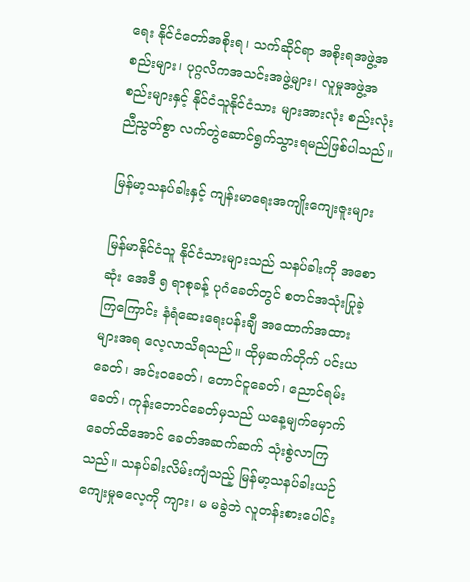ရေး နိုင်ငံတော်အစိုးရ၊ သက်ဆိုင်ရာ အစိုးရအဖွဲ့အစည်းများ၊ ပုဂ္ဂလိကအသင်းအဖွဲ့များ၊ လူမှုအဖွဲ့အစည်းများနှင့် နိုင်ငံသူနိုင်ငံသား များအားလုံး စည်းလုံးညီညွတ်စွာ လက်တွဲဆောင်ရွက်သွားရမည်ဖြစ်ပါသည်။

မြန်မာ့သနပ်ခါးနှင့် ကျန်းမာရေးအကျိုးကျေးဇူးများ

မြန်မာနိုင်ငံသူ နိုင်ငံသားများသည် သနပ်ခါးကို အစောဆုံး အေဒီ ၅ ရာစုခန့် ပုဂံခေတ်တွင် စတင်အသုံးပြုခဲ့ကြကြောင်း နံရံဆေးရေးပန်းချီ အထောက်အထားများအရ လေ့လာသိရသည်။ ထိုမှဆက်တိုက် ပင်းယခေတ်၊ အင်းဝခေတ်၊ တောင်ငူခေတ်၊ ညောင်ရမ်းခေတ်၊ ကုန်းဘောင်ခေတ်မှသည် ယနေ့မျက်မှောက်ခေတ်ထိအောင် ခေတ်အဆက်ဆက် သုံးစွဲလာကြသည်။ သနပ်ခါးလိမ်းကျံသည့် မြန်မာ့သနပ်ခါးယဉ်ကျေးမှုဓလေ့ကို ကျား၊ မ မခွဲဘဲ လူတန်းစားပေါင်း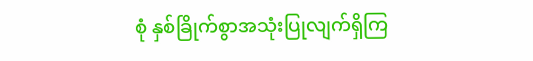စုံ နှစ်ခြိုက်စွာအသုံးပြုလျက်ရှိကြ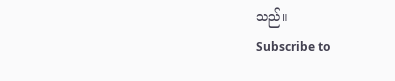သည်။
Subscribe to